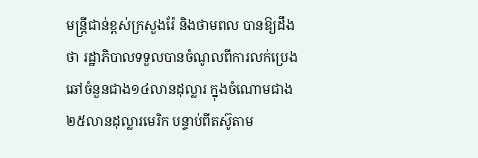មន្ត្រីជាន់ខ្ពស់ក្រសួងរ៉ែ និងថាមពល បានឱ្យដឹងថា រដ្ឋាភិបាលទទួលបានចំណូលពីការលក់ប្រេងឆៅចំនួនជាង១៤លានដុល្លារ ក្នុងចំណោមជាង២៥លានដុល្លារមេរិក បន្ទាប់ពីតស៊ូតាម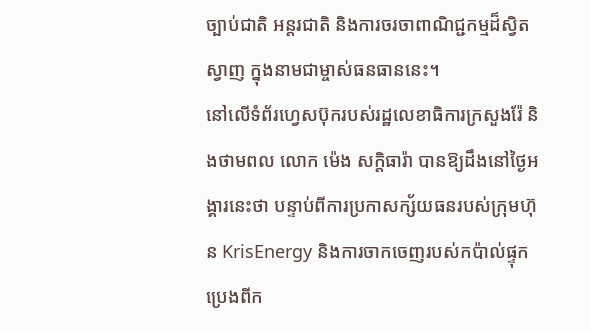ច្បាប់ជាតិ អន្តរជាតិ និងការចរចាពាណិជ្ជកម្មដ៏ស្វិតស្វាញ ក្នុងនាមជាម្ចាស់ធនធាននេះ។
នៅលើទំព័រហ្វេសប៊ុករបស់រដ្ឋលេខាធិការក្រសួងរ៉ែ និងថាមពល លោក ម៉េង សក្តិធារ៉ា បានឱ្យដឹងនៅថ្ងៃអង្គារនេះថា បន្ទាប់ពីការប្រកាសក្ស័យធនរបស់ក្រុមហ៊ុន KrisEnergy និងការចាកចេញរបស់កប៉ាល់ផ្ទុកប្រេងពីក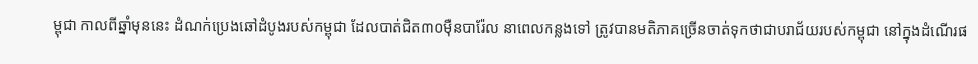ម្ពុជា កាលពីឆ្នាំមុននេះ ដំណក់ប្រេងឆៅដំបូងរបស់កម្ពុជា ដែលបាត់ជិត៣០ម៉ឺនបារ៉ែល នាពេលកន្លងទៅ ត្រូវបានមតិភាគច្រើនចាត់ទុកថាជាបរាជ័យរបស់កម្ពុជា នៅក្នុងដំណើរផ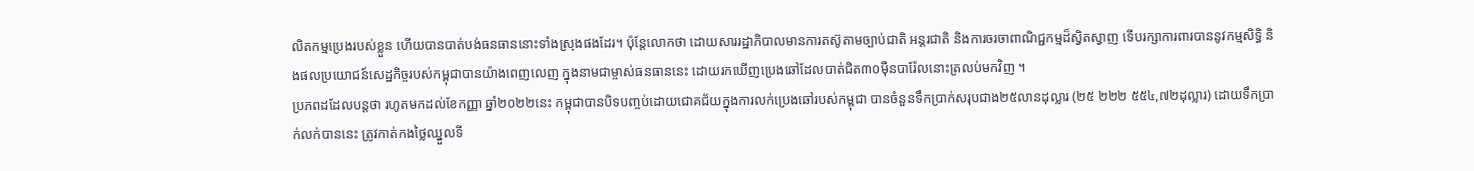លិតកម្មប្រេងរបស់ខ្លួន ហើយបានបាត់បង់ធនធាននោះទាំងស្រុងផងដែរ។ ប៉ុន្តែលោកថា ដោយសាររដ្ឋាភិបាលមានការតស៊ូតាមច្បាប់ជាតិ អន្តរជាតិ និងការចរចាពាណិជ្ជកម្មដ៏ស្វិតស្វាញ ទើបរក្សាការពារបាននូវកម្មសិទ្ធិ និងផលប្រយោជន៍សេដ្ឋកិច្ចរបស់កម្ពុជាបានយ៉ាងពេញលេញ ក្នុងនាមជាម្ចាស់ធនធាននេះ ដោយរកឃើញប្រេងឆៅដែលបាត់ជិត៣០ម៉ឺនបារ៉ែលនោះត្រលប់មកវិញ ។
ប្រភពដដែលបន្តថា រហូតមកដល់ខែកញ្ញា ឆ្នាំ២០២២នេះ កម្ពុជាបានបិទបញ្ចប់ដោយជោគជ័យក្នុងការលក់ប្រេងឆៅរបស់កម្ពុជា បានចំនួនទឹកប្រាក់សរុបជាង២៥លានដុល្លារ (២៥ ២២២ ៥៥៤,៧២ដុល្លារ) ដោយទឹកប្រាក់លក់បាននេះ ត្រូវកាត់កងថ្លៃឈ្នួលទី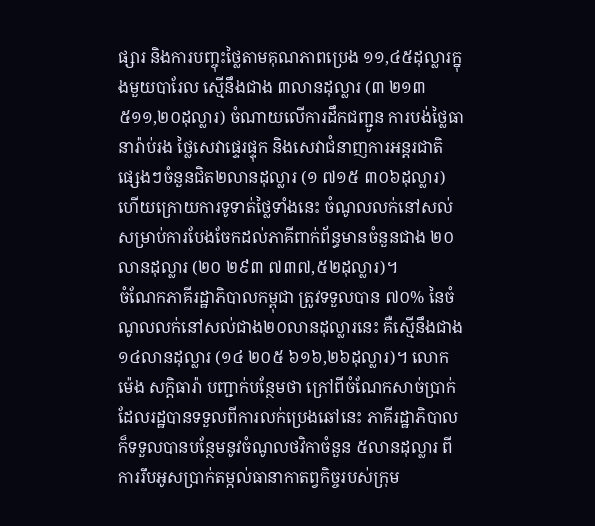ផ្សារ និងការបញ្ចុះថ្លៃតាមគុណភាពប្រេង ១១,៤៥ដុល្លារក្នុងមួយបារែល ស្មើនឹងជាង ៣លានដុល្លារ (៣ ២១៣ ៥១១,២០ដុល្លារ) ចំណាយលើការដឹកជញ្ជូន ការបង់ថ្លៃធានារ៉ាប់រង ថ្លៃសេវាផ្ទេរផ្ទុក និងសេវាជំនាញការអន្តរជាតិផ្សេងៗចំនួនជិត២លានដុល្លារ (១ ៧១៥ ៣០៦ដុល្លារ) ហើយក្រោយការទូទាត់ថ្លៃទាំងនេះ ចំណូលលក់នៅសល់សម្រាប់ការបែងចែកដល់ភាគីពាក់ព័ន្ធមានចំនួនជាង ២០លានដុល្លារ (២០ ២៩៣ ៧៣៧,៥២ដុល្លារ)។
ចំណែកភាគីរដ្ឋាភិបាលកម្ពុជា ត្រូវទទួលបាន ៧០% នៃចំណូលលក់នៅសល់ជាង២០លានដុល្លារនេះ គឺស្មើនឹងជាង ១៤លានដុល្លារ (១៤ ២០៥ ៦១៦,២៦ដុល្លារ)។ លោក ម៉េង សក្តិធារ៉ា បញ្ជាក់បន្ថែមថា ក្រៅពីចំណែកសាច់ប្រាក់ដែលរដ្ឋបានទទួលពីការលក់ប្រេងឆៅនេះ ភាគីរដ្ឋាភិបាលក៏ទទួលបានបន្ថែមនូវចំណូលថវិកាចំនួន ៥លានដុល្លារ ពីការរឹបអូសប្រាក់តម្កល់ធានាកាតព្វកិច្ចរបស់ក្រុម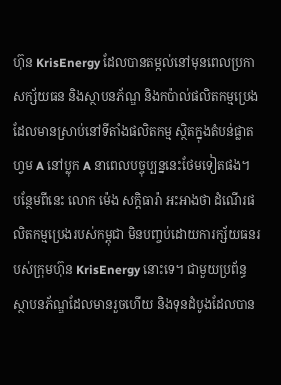ហ៊ុន KrisEnergy ដែលបានតម្កល់នៅមុនពេលប្រកាសក្ស័យធន និងស្ថាបនភ័ណ្ឌ និងកប៉ាល់ផលិតកម្មប្រេងដែលមានស្រាប់នៅទីតាំងផលិតកម្ម ស្ថិតក្នុងតំបន់ផ្លាតហ្វម A នៅប្លុក A នាពេលបច្ចុប្បន្ននេះថែមទៀតផង។
បន្ថែមពីនេះ លោក ម៉េង សក្តិធារ៉ា អះអាងថា ដំណើរផលិតកម្មប្រេងរបស់កម្ពុជា មិនបញ្ចប់ដោយការក្ស័យធនរបស់ក្រុមហ៊ុន KrisEnergy នោះទេ។ ជាមួយប្រព័ន្ធស្ថាបនភ័ណ្ឌដែលមានរួចហើយ និងទុនដំបូងដែលបាន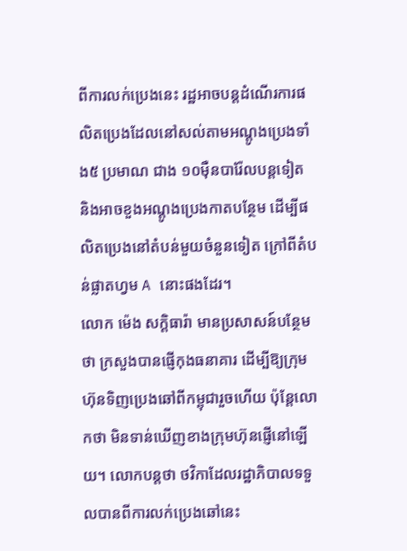ពីការលក់ប្រេងនេះ រដ្ឋអាចបន្តដំណើរការផលិតប្រេងដែលនៅសល់តាមអណ្តូងប្រេងទាំង៥ ប្រមាណ ជាង ១០ម៉ឺនបារ៉ែលបន្តទៀត និងអាចខួងអណ្តូងប្រេងកាតបន្ថែម ដើម្បីផលិតប្រេងនៅតំបន់មួយចំនួនទៀត ក្រៅពីតំបន់ផ្លាតហ្វម A នោះផងដែរ។
លោក ម៉េង សក្តិធារ៉ា មានប្រសាសន៍បន្ថែមថា ក្រសួងបានផ្ញើកុងធនាគារ ដើម្បីឱ្យក្រុមហ៊ុនទិញប្រេងឆៅពីកម្ពុជារួចហើយ ប៉ុន្តែលោកថា មិនទាន់ឃើញខាងក្រុមហ៊ុនផ្ញើនៅឡើយ។ លោកបន្តថា ថវិកាដែលរដ្ឋាភិបាលទទួលបានពីការលក់ប្រេងឆៅនេះ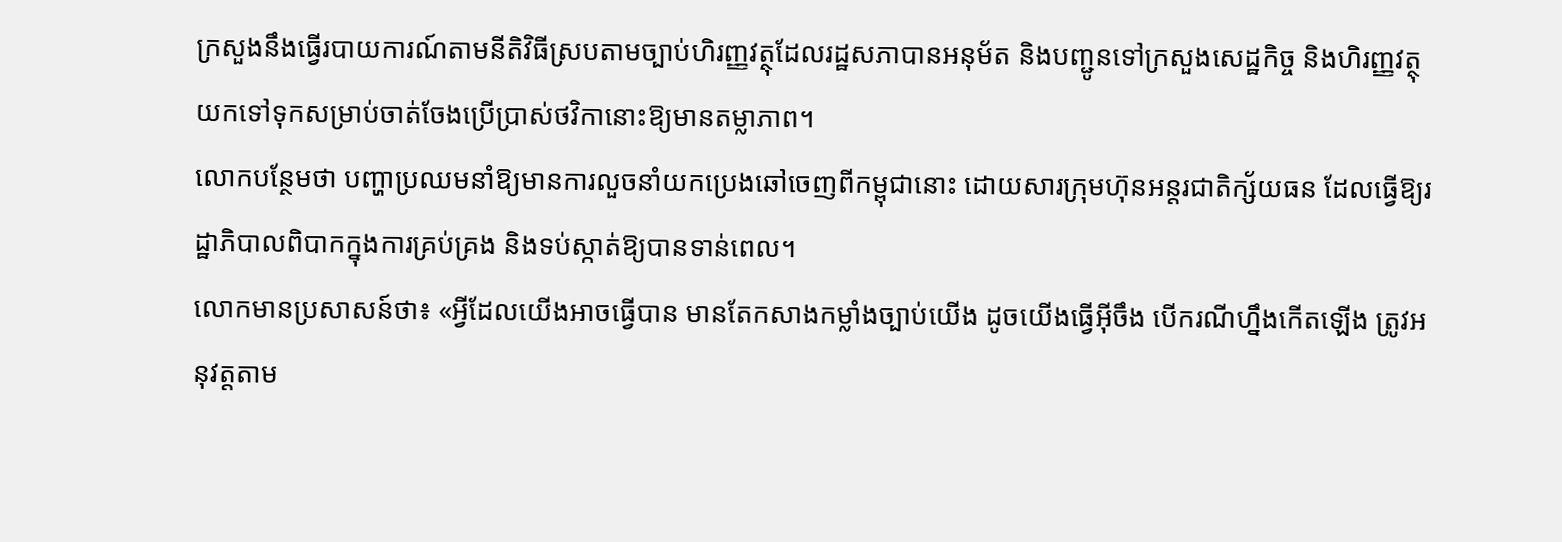ក្រសួងនឹងធ្វើរបាយការណ៍តាមនីតិវិធីស្របតាមច្បាប់ហិរញ្ញវត្ថុដែលរដ្ឋសភាបានអនុម័ត និងបញ្ជូនទៅក្រសួងសេដ្ឋកិច្ច និងហិរញ្ញវត្ថុ យកទៅទុកសម្រាប់ចាត់ចែងប្រើប្រាស់ថវិកានោះឱ្យមានតម្លាភាព។
លោកបន្ថែមថា បញ្ហាប្រឈមនាំឱ្យមានការលួចនាំយកប្រេងឆៅចេញពីកម្ពុជានោះ ដោយសារក្រុមហ៊ុនអន្តរជាតិក្ស័យធន ដែលធ្វើឱ្យរដ្ឋាភិបាលពិបាកក្នុងការគ្រប់គ្រង និងទប់ស្កាត់ឱ្យបានទាន់ពេល។
លោកមានប្រសាសន៍ថា៖ «អ្វីដែលយើងអាចធ្វើបាន មានតែកសាងកម្លាំងច្បាប់យើង ដូចយើងធ្វើអ៊ីចឹង បើករណីហ្នឹងកើតឡើង ត្រូវអនុវត្តតាម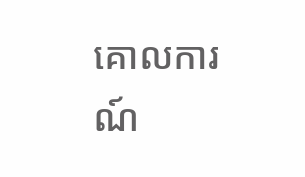គោលការណ៍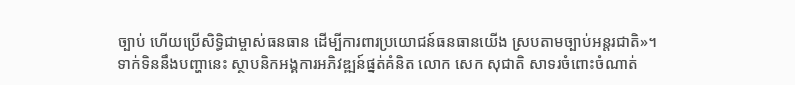ច្បាប់ ហើយប្រើសិទ្ធិជាម្ចាស់ធនធាន ដើម្បីការពារប្រយោជន៍ធនធានយើង ស្របតាមច្បាប់អន្តរជាតិ»។
ទាក់ទិននឹងបញ្ហានេះ ស្ថាបនិកអង្គការអភិវឌ្ឍន៍ផ្នត់គំនិត លោក សេក សុជាតិ សាទរចំពោះចំណាត់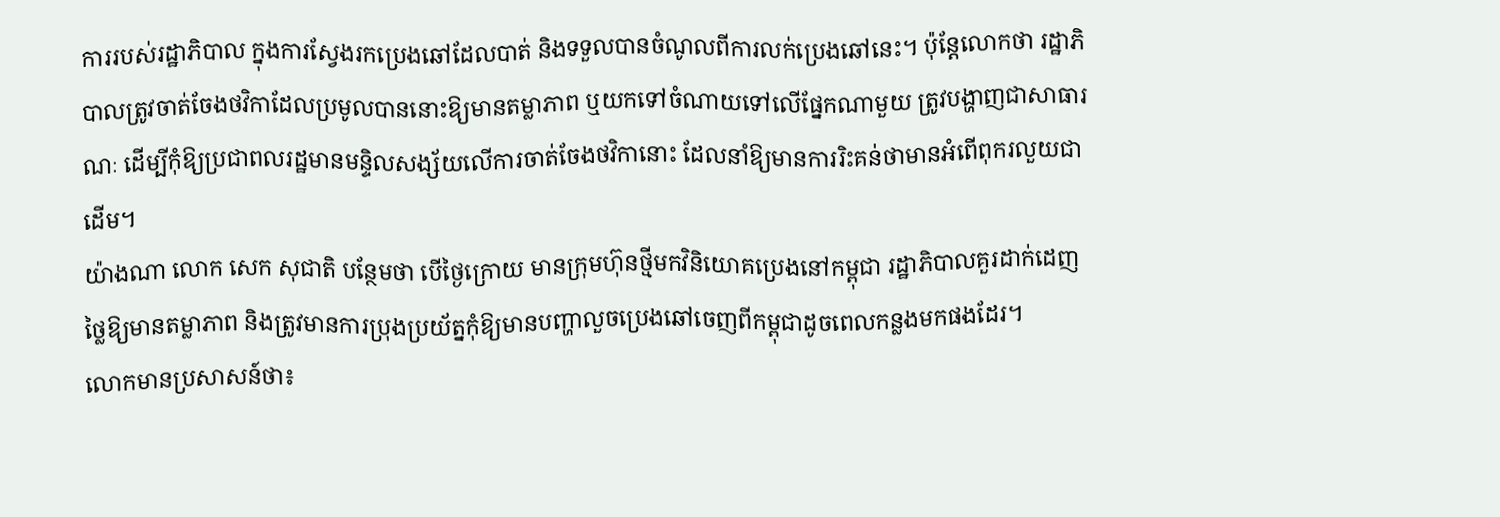ការរបស់រដ្ឋាភិបាល ក្នុងការស្វែងរកប្រេងឆៅដែលបាត់ និងទទួលបានចំណូលពីការលក់ប្រេងឆៅនេះ។ ប៉ុន្តែលោកថា រដ្ឋាភិបាលត្រូវចាត់ចែងថវិកាដែលប្រមូលបាននោះឱ្យមានតម្លាភាព ឬយកទៅចំណាយទៅលើផ្នែកណាមួយ ត្រូវបង្ហាញជាសាធារណៈ ដើម្បីកុំឱ្យប្រជាពលរដ្ឋមានមន្ទិលសង្ស័យលើការចាត់ចែងថវិកានោះ ដែលនាំឱ្យមានការរិះគន់ថាមានអំពើពុករលួយជាដើម។
យ៉ាងណា លោក សេក សុជាតិ បន្ថែមថា បើថ្ងៃក្រោយ មានក្រុមហ៊ុនថ្មីមកវិនិយោគប្រេងនៅកម្ពុជា រដ្ឋាភិបាលគួរដាក់ដេញថ្លៃឱ្យមានតម្លាភាព និងត្រូវមានការប្រុងប្រយ័ត្នកុំឱ្យមានបញ្ហាលួចប្រេងឆៅចេញពីកម្ពុជាដូចពេលកន្លងមកផងដែរ។
លោកមានប្រសាសន៍ថា៖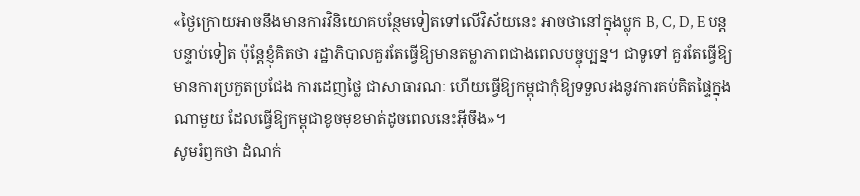«ថ្ងៃក្រោយអាចនឹងមានការវិនិយោគបន្ថែមទៀតទៅលើវិស័យនេះ អាចថានៅក្នុងប្លុក B, C, D, E បន្តបន្ទាប់ទៀត ប៉ុន្តែខ្ញុំគិតថា រដ្ឋាភិបាលគួរតែធ្វើឱ្យមានតម្លាភាពជាងពេលបច្ចុប្បន្ន។ ជាទូទៅ គួរតែធ្វើឱ្យមានការប្រកួតប្រជែង ការដេញថ្លៃ ជាសាធារណៈ ហើយធ្វើឱ្យកម្ពុជាកុំឱ្យទទួលរងនូវការគប់គិតផ្ទៃក្នុងណាមួយ ដែលធ្វើឱ្យកម្ពុជាខូចមុខមាត់ដូចពេលនេះអ៊ីចឹង»។
សូមរំឭកថា ដំណក់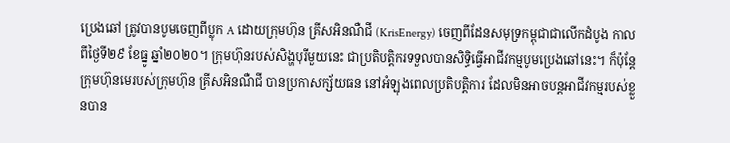ប្រេងឆៅ ត្រូវបានបូមចេញពីប្លុក A ដោយក្រុមហ៊ុន គ្រីសអិនណឺជី (KrisEnergy) ចេញពីដែនសមុទ្រកម្ពុជាជាលើកដំបូង កាលពីថ្ងៃទី២៩ ខែធ្នូ ឆ្នាំ២០២០។ ក្រុមហ៊ុនរបស់សិង្ហបុរីមួយនេះ ជាប្រតិបត្តិករទទួលបានសិទ្ធិធ្វើអាជីវកម្មបូមប្រេងឆៅនេះ។ ក៏ប៉ុន្តែក្រុមហ៊ុនមេរបស់ក្រុមហ៊ុន គ្រីសអិនណឺជី បានប្រកាសក្ស័យធន នៅអំឡុងពេលប្រតិបត្តិការ ដែលមិនអាចបន្តអាជីវកម្មរបស់ខ្លួនបាន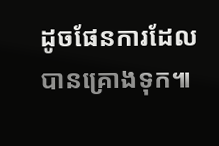ដូចផែនការដែលបានគ្រោងទុក៕